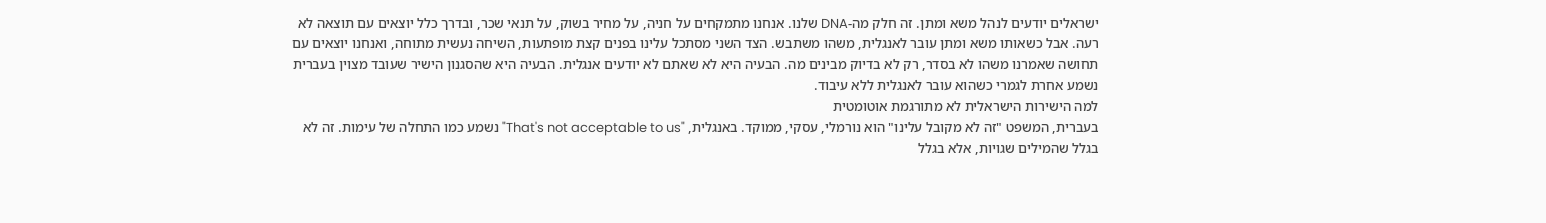ישראלים יודעים לנהל משא ומתן. זה חלק מה-DNA שלנו. אנחנו מתמקחים על חניה, על מחיר בשוק, על תנאי שכר, ובדרך כלל יוצאים עם תוצאה לא רעה. אבל כשאותו משא ומתן עובר לאנגלית, משהו משתבש. הצד השני מסתכל עלינו בפנים קצת מופתעות, השיחה נעשית מתוחה, ואנחנו יוצאים עם תחושה שאמרנו משהו לא בסדר, רק לא בדיוק מבינים מה. הבעיה היא לא שאתם לא יודעים אנגלית. הבעיה היא שהסגנון הישיר שעובד מצוין בעברית נשמע אחרת לגמרי כשהוא עובר לאנגלית ללא עיבוד.
למה הישירות הישראלית לא מתורגמת אוטומטית
בעברית, המשפט "זה לא מקובל עלינו" הוא נורמלי, עסקי, ממוקד. באנגלית, "That's not acceptable to us" נשמע כמו התחלה של עימות. זה לא בגלל שהמילים שגויות, אלא בגלל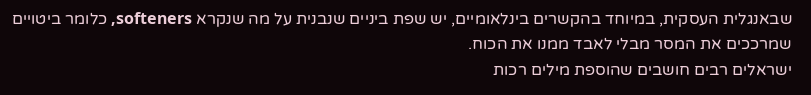שבאנגלית העסקית, במיוחד בהקשרים בינלאומיים, יש שפת ביניים שנבנית על מה שנקרא softeners, כלומר ביטויים שמרככים את המסר מבלי לאבד ממנו את הכוח.
ישראלים רבים חושבים שהוספת מילים רכות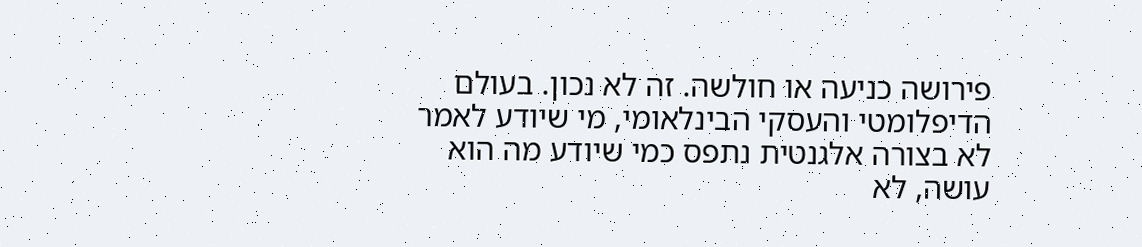פירושה כניעה או חולשה. זה לא נכון. בעולם הדיפלומטי והעסקי הבינלאומי, מי שיודע לאמר לא בצורה אלגנטית נתפס כמי שיודע מה הוא עושה, לא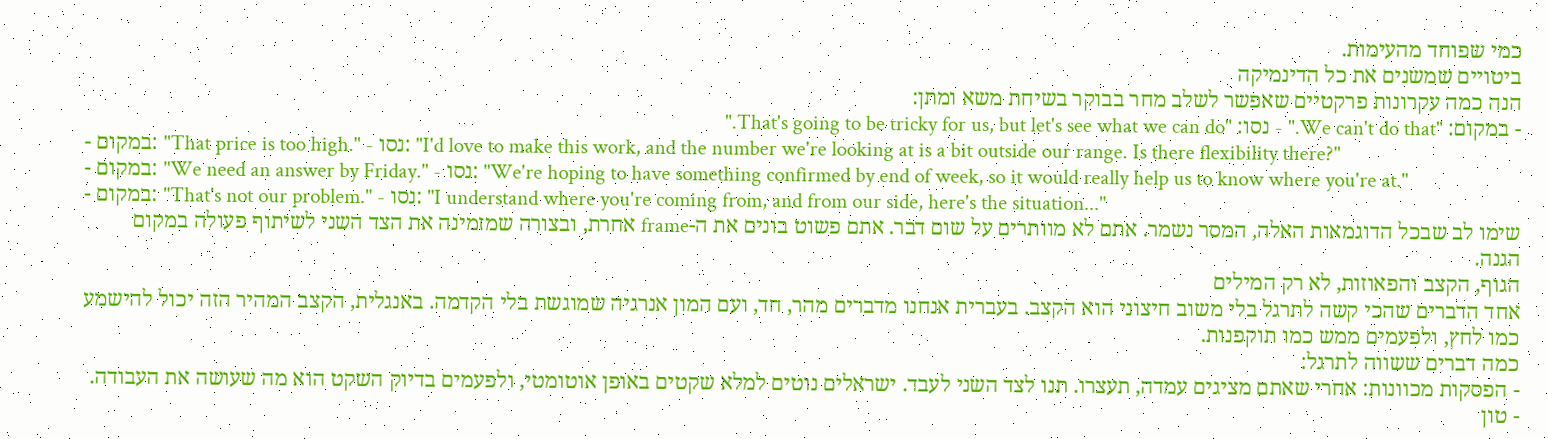כמי שפוחד מהעימות.
ביטויים שמשנים את כל הדינמיקה
הנה כמה עקרונות פרקטיים שאפשר לשלב מחר בבוקר בשיחת משא ומתן:
- במקום: "We can't do that." - נסו: "That's going to be tricky for us, but let's see what we can do."
- במקום: "That price is too high." - נסו: "I'd love to make this work, and the number we're looking at is a bit outside our range. Is there flexibility there?"
- במקום: "We need an answer by Friday." - נסו: "We're hoping to have something confirmed by end of week, so it would really help us to know where you're at."
- במקום: "That's not our problem." - נסו: "I understand where you're coming from, and from our side, here's the situation..."
שימו לב שבכל הדוגמאות האלה, המסר נשמר. אתם לא מוותרים על שום דבר. אתם פשוט בונים את ה-frame אחרת, ובצורה שמזמינה את הצד השני לשיתוף פעולה במקום הגנה.
הגוף, הקצב והפאוזות, לא רק המילים
אחד הדברים שהכי קשה לתרגל בלי משוב חיצוני הוא הקצב. בעברית אנחנו מדברים מהר, חד, ועם המון אנרגיה שמוגשת בלי הקדמה. באנגלית, הקצב המהיר הזה יכול להישמע כמו לחץ, ולפעמים ממש כמו תוקפנות.
כמה דברים ששווה לתרגל:
- הפסקות מכוונות: אחרי שאתם מציגים עמדה, תעצרו. תנו לצד השני לעבד. ישראלים נוטים למלא שקטים באופן אוטומטי, ולפעמים בדיוק השקט הוא מה שעושה את העבודה.
- טון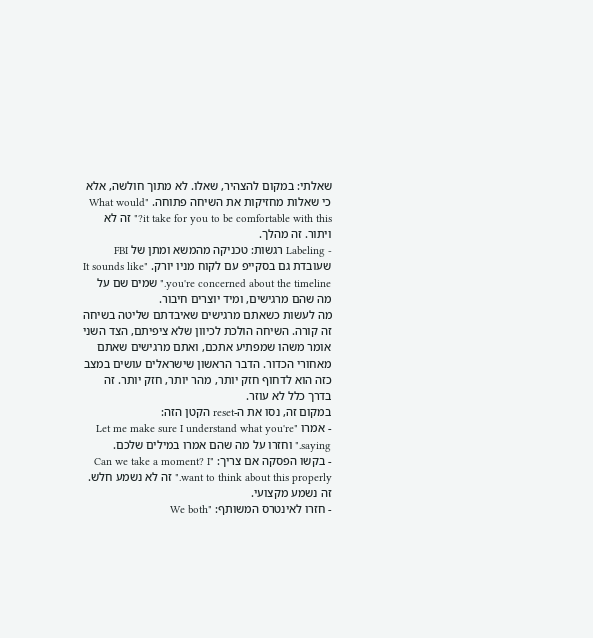שאלתי: במקום להצהיר, שאלו. לא מתוך חולשה, אלא כי שאלות מחזיקות את השיחה פתוחה. "What would it take for you to be comfortable with this?" זה לא ויתור. זה מהלך.
- Labeling רגשות: טכניקה מהמשא ומתן של FBI שעובדת גם בסקייפ עם לקוח מניו יורק. "It sounds like you're concerned about the timeline." שמים שם על מה שהם מרגישים, ומיד יוצרים חיבור.
מה לעשות כשאתם מרגישים שאיבדתם שליטה בשיחה
זה קורה. השיחה הולכת לכיוון שלא ציפיתם, הצד השני אומר משהו שמפתיע אתכם, ואתם מרגישים שאתם מאחורי הכדור. הדבר הראשון שישראלים עושים במצב כזה הוא לדחוף חזק יותר, מהר יותר, חזק יותר. זה בדרך כלל לא עוזר.
במקום זה, נסו את ה-reset הקטן הזה:
- אמרו "Let me make sure I understand what you're saying." וחזרו על מה שהם אמרו במילים שלכם.
- בקשו הפסקה אם צריך: "Can we take a moment? I want to think about this properly." זה לא נשמע חלש. זה נשמע מקצועי.
- חזרו לאינטרס המשותף: "We both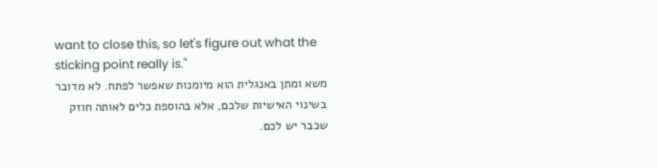want to close this, so let's figure out what the sticking point really is."
משא ומתן באנגלית הוא מיומנות שאפשר לפתח. לא מדובר בשינוי האישיות שלכם, אלא בהוספת כלים לאותה חוזק שכבר יש לכם.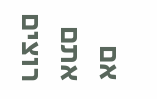אם אתם רוצים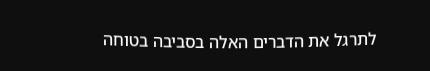לתרגל את הדברים האלה בסביבה בטוחה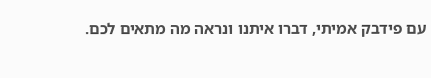עם פידבק אמיתי, דברו איתנו ונראה מה מתאים לכם.